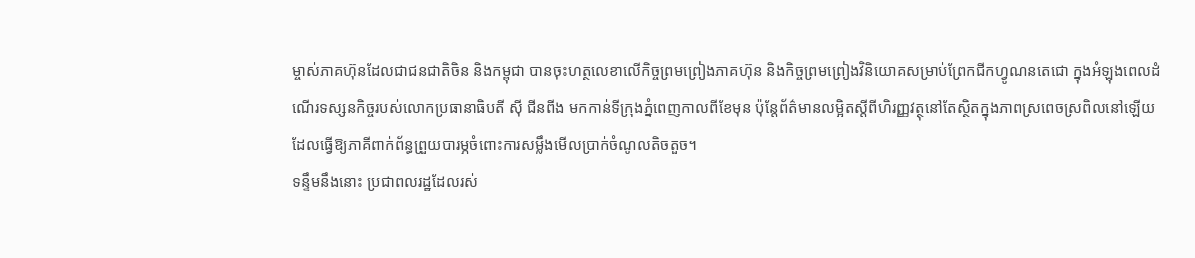ម្ចាស់ភាគហ៊ុនដែលជាជនជាតិចិន និងកម្ពុជា បានចុះហត្ថលេខាលើកិច្ចព្រមព្រៀងភាគហ៊ុន និងកិច្ចព្រមព្រៀងវិនិយោគសម្រាប់ព្រែកជីកហ្វូណនតេជោ ក្នុងអំឡុងពេលដំណើរទស្សនកិច្ចរបស់លោកប្រធានាធិបតី ស៊ី ជីនពីង មកកាន់ទីក្រុងភ្នំពេញកាលពីខែមុន ប៉ុន្តែព័ត៌មានលម្អិតស្តីពីហិរញ្ញវត្ថុនៅតែស្ថិតក្នុងភាពស្រពេចស្រពិលនៅឡើយ ដែលធ្វើឱ្យភាគីពាក់ព័ន្ធព្រួយបារម្ភចំពោះការសម្លឹងមើលប្រាក់ចំណូលតិចតួច។
ទន្ទឹមនឹងនោះ ប្រជាពលរដ្ឋដែលរស់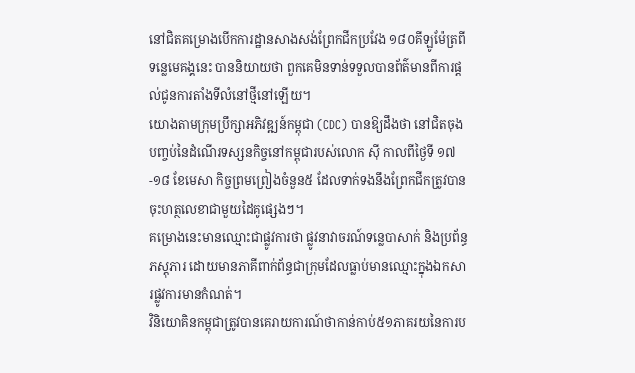នៅជិតគម្រោងបើកការដ្ឋានសាងសង់ព្រែកជីកប្រវែង ១៨០គីឡូម៉ែត្រពីទន្លេមេគង្គនេះ បាននិយាយថា ពួកគេមិនទាន់ទទួលបានព័ត៌មានពីការផ្តល់ជូនការតាំងទីលំនៅថ្មីនៅឡើយ។
យោងតាមក្រុមប្រឹក្សាអភិវឌ្ឍន៍កម្ពុជា (CDC) បានឱ្យដឹងថា នៅជិតចុងបញ្ចប់នៃដំណើរទស្សនកិច្ចនៅកម្ពុជារបស់លោក ស៊ី កាលពីថ្ងៃទី ១៧-១៨ ខែមេសា កិច្ចព្រមព្រៀងចំនួន៥ ដែលទាក់ទងនឹងព្រែកជីកត្រូវបានចុះហត្ថលេខាជាមួយដៃគូផ្សេងៗ។
គម្រោងនេះមានឈ្មោះជាផ្លូវការថា ផ្លូវនាវាចរណ៍ទន្លេបាសាក់ និងប្រព័ន្ធភស្តុភារ ដោយមានភាគីពាក់ព័ន្ធជាក្រុមដែលធ្លាប់មានឈ្មោះក្នុងឯកសារផ្លូវការមានកំណត់។
វិនិយោគិនកម្ពុជាត្រូវបានគេរាយការណ៍ថាកាន់កាប់៥១ភាគរយនៃការប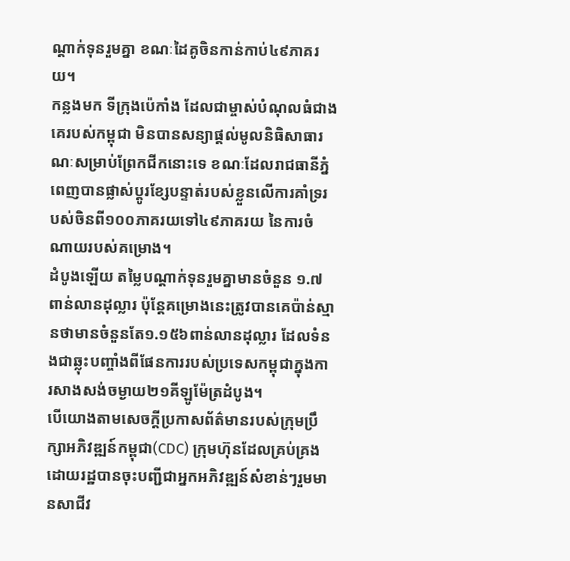ណ្តាក់ទុនរួមគ្នា ខណៈដៃគូចិនកាន់កាប់៤៩ភាគរយ។
កន្លងមក ទីក្រុងប៉េកាំង ដែលជាម្ចាស់បំណុលធំជាងគេរបស់កម្ពុជា មិនបានសន្យាផ្តល់មូលនិធិសាធារណៈសម្រាប់ព្រែកជីកនោះទេ ខណៈដែលរាជធានីភ្នំពេញបានផ្លាស់ប្តូរខ្សែបន្ទាត់របស់ខ្លួនលើការគាំទ្ររបស់ចិនពី១០០ភាគរយទៅ៤៩ភាគរយ នៃការចំណាយរបស់គម្រោង។
ដំបូងឡើយ តម្លៃបណ្តាក់ទុនរួមគ្នាមានចំនួន ១.៧ ពាន់លានដុល្លារ ប៉ុន្តែគម្រោងនេះត្រូវបានគេប៉ាន់ស្មានថាមានចំនួនតែ១.១៥៦ពាន់លានដុល្លារ ដែលទំនងជាឆ្លុះបញ្ចាំងពីផែនការរបស់ប្រទេសកម្ពុជាក្នុងការសាងសង់ចម្ងាយ២១គីឡូម៉ែត្រដំបូង។
បើយោងតាមសេចក្តីប្រកាសព័ត៌មានរបស់ក្រុមប្រឹក្សាអភិវឌ្ឍន៍កម្ពុជា(CDC) ក្រុមហ៊ុនដែលគ្រប់គ្រងដោយរដ្ឋបានចុះបញ្ជីជាអ្នកអភិវឌ្ឍន៍សំខាន់ៗរួមមានសាជីវ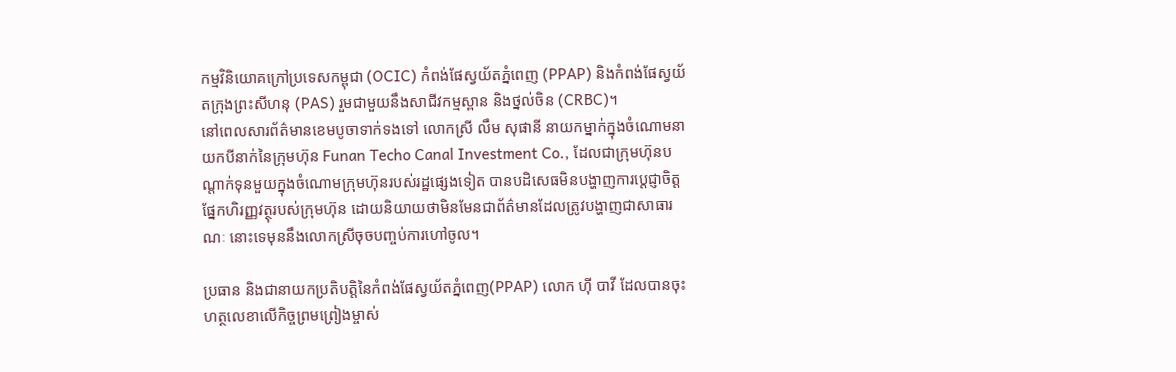កម្មវិនិយោគក្រៅប្រទេសកម្ពុជា (OCIC) កំពង់ផែស្វយ័តភ្នំពេញ (PPAP) និងកំពង់ផែស្វយ័តក្រុងព្រះសីហនុ (PAS) រួមជាមួយនឹងសាជីវកម្មស្ពាន និងថ្នល់ចិន (CRBC)។
នៅពេលសារព័ត៌មានខេមបូចាទាក់ទងទៅ លោកស្រី លឹម សុផានី នាយកម្នាក់ក្នុងចំណោមនាយកបីនាក់នៃក្រុមហ៊ុន Funan Techo Canal Investment Co., ដែលជាក្រុមហ៊ុនបណ្តាក់ទុនមួយក្នុងចំណោមក្រុមហ៊ុនរបស់រដ្ឋផ្សេងទៀត បានបដិសេធមិនបង្ហាញការប្តេជ្ញាចិត្តផ្នែកហិរញ្ញវត្ថុរបស់ក្រុមហ៊ុន ដោយនិយាយថាមិនមែនជាព័ត៌មានដែលត្រូវបង្ហាញជាសាធារណៈ នោះទេមុននឹងលោកស្រីចុចបញ្ចប់ការហៅចូល។

ប្រធាន និងជានាយកប្រតិបត្តិនៃកំពង់ផែស្វយ័តភ្នំពេញ(PPAP) លោក ហ៊ី បាវី ដែលបានចុះហត្ថលេខាលើកិច្ចព្រមព្រៀងម្ចាស់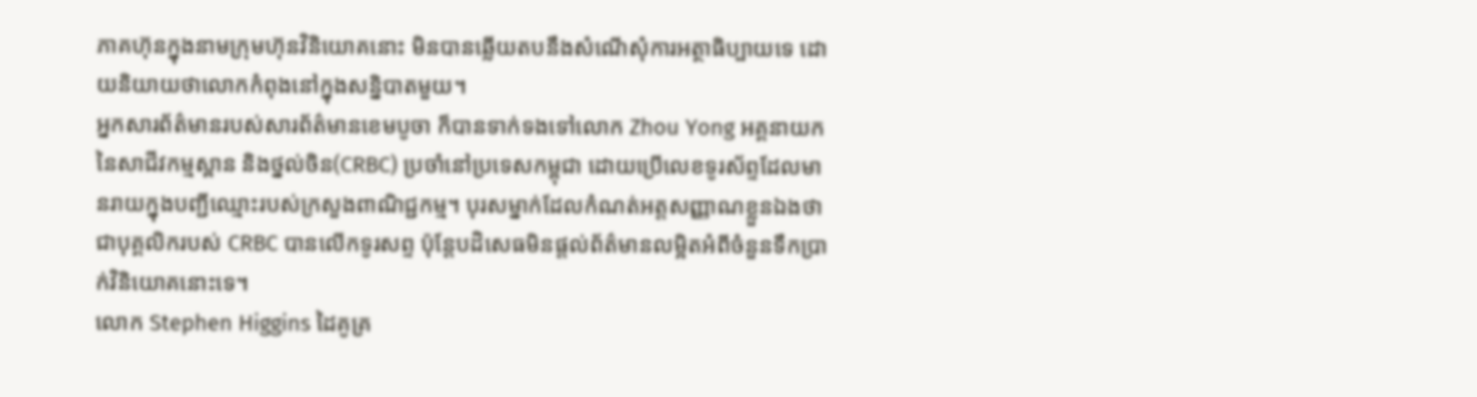ភាគហ៊ុនក្នុងនាមក្រុមហ៊ុនវិនិយោគនោះ មិនបានឆ្លើយតបនឹងសំណើសុំការអត្ថាធិប្បាយទេ ដោយនិយាយថាលោកកំពុងនៅក្នុងសន្និបាតមួយ។
អ្នកសារព័ត៌មានរបស់សារព័ត៌មានខេមបូចា ក៏បានទាក់ទងទៅលោក Zhou Yong អគ្គនាយកនៃសាជីវកម្មស្ពាន និងថ្នល់ចិន(CRBC) ប្រចាំនៅប្រទេសកម្ពុជា ដោយប្រើលេខទូរស័ព្ទដែលមានរាយក្នុងបញ្ជីឈ្មោះរបស់ក្រសួងពាណិជ្ជកម្ម។ បុរសម្នាក់ដែលកំណត់អត្តសញ្ញាណខ្លួនឯងថាជាបុគ្គលិករបស់ CRBC បានលើកទូរសព្ទ ប៉ុន្តែបដិសេធមិនផ្តល់ព័ត៌មានលម្អិតអំពីចំនួនទឹកប្រាក់វិនិយោគនោះទេ។
លោក Stephen Higgins ដៃគូគ្រ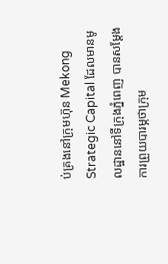ប់គ្រងនៅក្រុមហ៊ុន Mekong Strategic Capital ដែលមានមូលដ្ឋាននៅទីក្រុងភ្នំពេញ បានសម្តែងការព្រួយបារម្ភថាក្រុម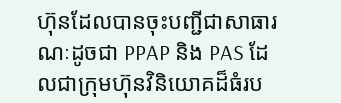ហ៊ុនដែលបានចុះបញ្ជីជាសាធារណៈដូចជា PPAP និង PAS ដែលជាក្រុមហ៊ុនវិនិយោគដ៏ធំរប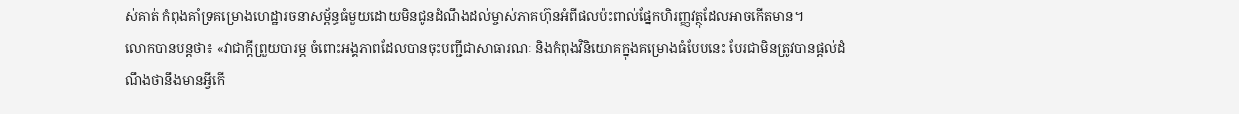ស់គាត់ កំពុងគាំទ្រគម្រោងហេដ្ឋារចនាសម្ព័ន្ធធំមួយដោយមិនជូនដំណឹងដល់ម្ចាស់ភាគហ៊ុនអំពីផលប៉ះពាល់ផ្នែកហិរញ្ញវត្ថុដែលអាចកើតមាន។
លោកបានបន្តថា៖ «វាជាក្តីព្រួយបារម្ភ ចំពោះអង្គភាពដែលបានចុះបញ្ជីជាសាធារណៈ និងកំពុងវិនិយោគក្នុងគម្រោងធំបែបនេះ បែរជាមិនត្រូវបានផ្ដល់ដំណឹងថានឹងមានអ្វីកើ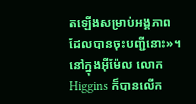តឡើងសម្រាប់អង្គភាពដែលបានចុះបញ្ជីនោះ»។
នៅក្នុងអ៊ីម៉ែល លោក Higgins ក៏បានលើក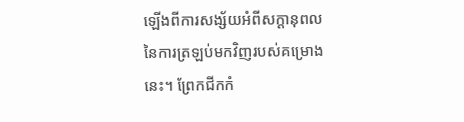ឡើងពីការសង្ស័យអំពីសក្តានុពលនៃការត្រឡប់មកវិញរបស់គម្រោងនេះ។ ព្រែកជីកកំ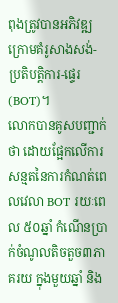ពុងត្រូវបានអភិវឌ្ឍក្រោមគំរូសាងសង់-ប្រតិបត្តិការ-ផ្ទេរ (BOT)។
លោកបានគូសបញ្ជាក់ថា ដោយផ្អែកលើការសន្មតនៃការកំណត់ពេលវេលា BOT រយៈពេល ៥០ឆ្នាំ កំណើនប្រាក់ចំណូលតិចតួច៣ភាគរយ ក្នុងមួយឆ្នាំ និង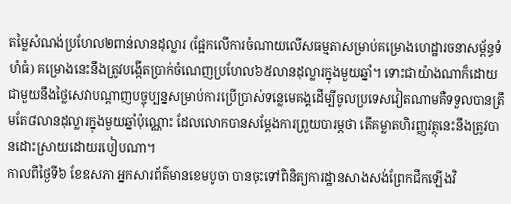តម្លៃសំណង់ប្រហែល២ពាន់លានដុល្លារ (ផ្អែកលើការចំណាយលើសធម្មតាសម្រាប់គម្រោងហេដ្ឋារចនាសម្ព័ន្ធទំហំធំ) គម្រោងនេះនឹងត្រូវបង្កើតប្រាក់ចំណេញប្រហែល៦៥លានដុល្លារក្នុងមួយឆ្នាំ។ ទោះជាយ៉ាងណាក៏ដោយ ជាមួយនឹងថ្លៃសេវាបណ្តាញបច្ចុប្បន្នសម្រាប់ការប្រើប្រាស់ទន្លេមេគង្គដើម្បីចូលប្រទេសវៀតណាមគឺទទួលបានត្រឹមតែ៨លានដុល្លារក្នុងមួយឆ្នាំប៉ុណ្ណោះ ដែលលោកបានសម្តែងការព្រួយបារម្ភថា តើគម្លាតហិរញ្ញវត្ថុនេះនឹងត្រូវបានដោះស្រាយដោយរបៀបណា។
កាលពីថ្ងៃទី៦ ខែឧសភា អ្នកសារព័ត៌មានខេមបូចា បានចុះទៅពិនិត្យការដ្ឋានសាងសង់ព្រែកជីកឡើងវិ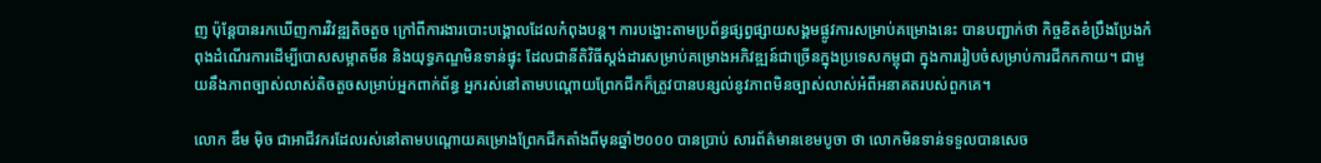ញ ប៉ុន្តែបានរកឃើញការវិវឌ្ឍតិចតួច ក្រៅពីការងារបោះបង្គោលដែលកំពុងបន្ត។ ការបង្ហោះតាមប្រព័ន្ធផ្សព្វផ្សាយសង្គមផ្លូវការសម្រាប់គម្រោងនេះ បានបញ្ជាក់ថា កិច្ចខិតខំប្រឹងប្រែងកំពុងដំណើរការដើម្បីបោសសម្អាតមីន និងយុទ្ធភណ្ឌមិនទាន់ផ្ទុះ ដែលជានីតិវិធីស្តង់ដារសម្រាប់គម្រោងអភិវឌ្ឍន៍ជាច្រើនក្នុងប្រទេសកម្ពុជា ក្នុងការរៀបចំសម្រាប់ការជីកកកាយ។ ជាមួយនឹងភាពច្បាស់លាស់តិចតួចសម្រាប់អ្នកពាក់ព័ន្ធ អ្នករស់នៅតាមបណ្ដោយព្រែកជីកក៏ត្រូវបានបន្សល់នូវភាពមិនច្បាស់លាស់អំពីអនាគតរបស់ពួកគេ។

លោក ឌឹម ម៉ិច ជាអាជីវករដែលរស់នៅតាមបណ្តោយគម្រោងព្រែកជីកតាំងពីមុនឆ្នាំ២០០០ បានប្រាប់ សារព័ត៌មានខេមបូចា ថា លោកមិនទាន់ទទួលបានសេច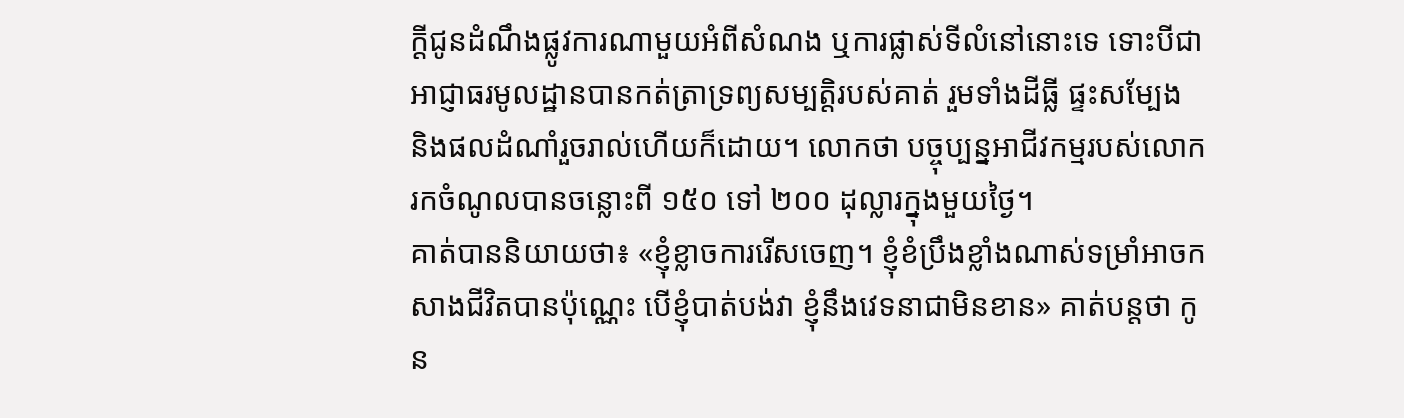ក្តីជូនដំណឹងផ្លូវការណាមួយអំពីសំណង ឬការផ្លាស់ទីលំនៅនោះទេ ទោះបីជាអាជ្ញាធរមូលដ្ឋានបានកត់ត្រាទ្រព្យសម្បត្តិរបស់គាត់ រួមទាំងដីធ្លី ផ្ទះសម្បែង និងផលដំណាំរួចរាល់ហើយក៏ដោយ។ លោកថា បច្ចុប្បន្នអាជីវកម្មរបស់លោករកចំណូលបានចន្លោះពី ១៥០ ទៅ ២០០ ដុល្លារក្នុងមួយថ្ងៃ។
គាត់បាននិយាយថា៖ «ខ្ញុំខ្លាចការរើសចេញ។ ខ្ញុំខំប្រឹងខ្លាំងណាស់ទម្រាំអាចកសាងជីវិតបានប៉ុណ្ណេះ បើខ្ញុំបាត់បង់វា ខ្ញុំនឹងវេទនាជាមិនខាន» គាត់បន្តថា កូន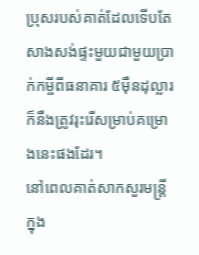ប្រុសរបស់គាត់ដែលទើបតែសាងសង់ផ្ទះមួយជាមួយប្រាក់កម្ចីពីធនាគារ ៥ម៉ឺនដុល្លារ ក៏នឹងត្រូវរុះរើសម្រាប់គម្រោងនេះផងដែរ។
នៅពេលគាត់សាកសួរមន្ត្រីក្នុង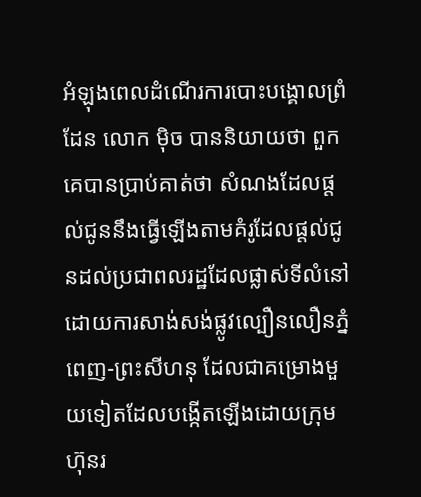អំឡុងពេលដំណើរការបោះបង្គោលព្រំដែន លោក ម៉ិច បាននិយាយថា ពួកគេបានប្រាប់គាត់ថា សំណងដែលផ្ដល់ជូននឹងធ្វើឡើងតាមគំរូដែលផ្តល់ជូនដល់ប្រជាពលរដ្ឋដែលផ្លាស់ទីលំនៅដោយការសាង់សង់ផ្លូវល្បឿនលឿនភ្នំពេញ-ព្រះសីហនុ ដែលជាគម្រោងមួយទៀតដែលបង្កើតឡើងដោយក្រុមហ៊ុនរ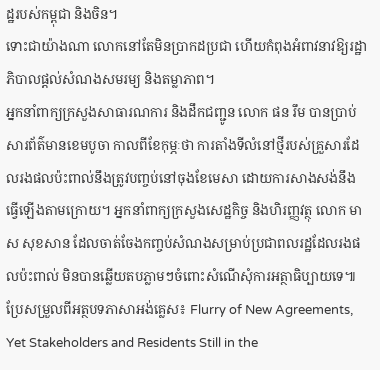ដ្ឋរបស់កម្ពុជា និងចិន។
ទោះជាយ៉ាងណា លោកនៅតែមិនប្រាកដប្រជា ហើយកំពុងអំពាវនាវឱ្យរដ្ឋាភិបាលផ្តល់សំណងសមរម្យ និងតម្លាភាព។
អ្នកនាំពាក្យក្រសួងសាធារណការ និងដឹកជញ្ជូន លោក ផន រឹម បានប្រាប់សារព័ត៌មានខេមបូចា កាលពីខែកុម្ភៈថា ការតាំងទីលំនៅថ្មីរបស់គ្រួសារដែលរងផលប៉ះពាល់នឹងត្រូវបញ្ចប់នៅចុងខែមេសា ដោយការសាងសង់នឹងធ្វើឡើងតាមក្រោយ។ អ្នកនាំពាក្យក្រសួងសេដ្ឋកិច្ច និងហិរញ្ញវត្ថុ លោក មាស សុខសាន ដែលចាត់ចែងកញ្ចប់សំណងសម្រាប់ប្រជាពលរដ្ឋដែលរងផលប៉ះពាល់ មិនបានឆ្លើយតបភ្លាមៗចំពោះសំណើសុំការអត្ថាធិប្បាយទេ៕
ប្រែសម្រួលពីអត្ថបទភាសាអង់គ្លេស៖ Flurry of New Agreements, Yet Stakeholders and Residents Still in the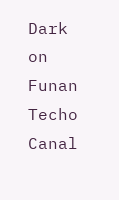Dark on Funan Techo Canal